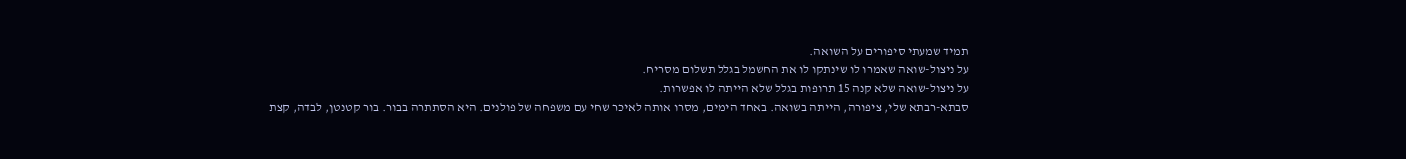תמיד שמעתי סיפורים על השואה.
על ניצול-שואה שאמרו לו שינתקו לו את החשמל בגלל תשלום מסריח.
על ניצול-שואה שלא קנה 15 תרופות בגלל שלא הייתה לו אפשרות.
סבתא-רבתא שלי, ציפורה, הייתה בשואה. באחד הימים, מסרו אותה לאיכר שחי עם משפחה של פולנים. היא הסתתרה בבור. בור קטנטן, לבדה, קצת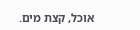אוכל, קצת מים.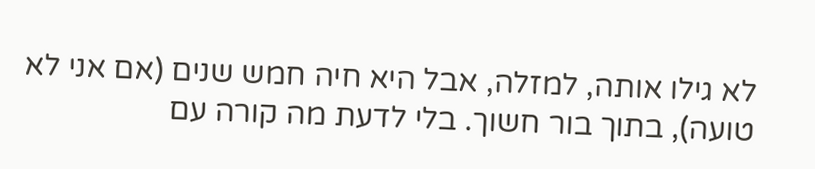לא גילו אותה, למזלה, אבל היא חיה חמש שנים (אם אני לא טועה), בתוך בור חשוך. בלי לדעת מה קורה עם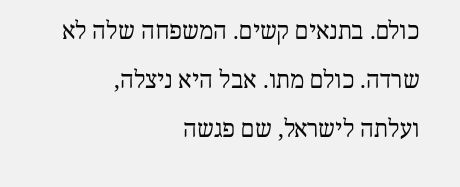כולם. בתנאים קשים. המשפחה שלה לא שרדה. כולם מתו. אבל היא ניצלה, ועלתה לישראל, שם פגשה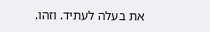את בעלה לעתיד. וזהו.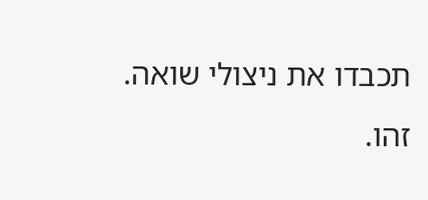תכבדו את ניצולי שואה.
זהו.